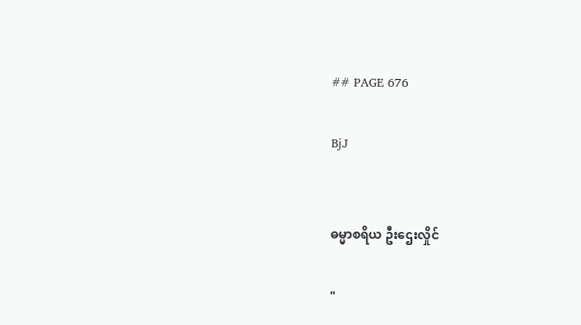## PAGE 676

BjJ


ဓမ္မာစရိယ ဦးဌေးလှိုင်

"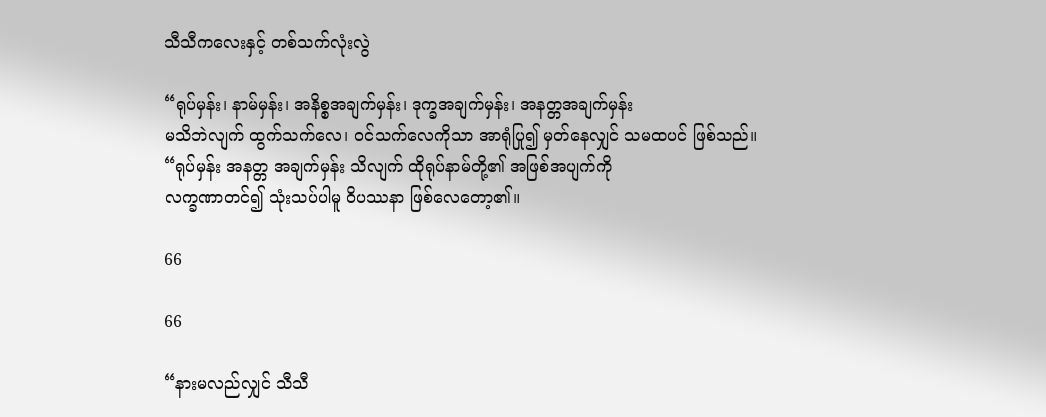သီသီကလေးနှင့် တစ်သက်လုံးလွဲ

“ရုပ်မှန်း၊ နာမ်မှန်း၊ အနိစ္စအချက်မှန်း၊ ဒုက္ခအချက်မှန်း၊ အနတ္တအချက်မှန်း
မသိဘဲလျက် ထွက်သက်လေ၊ ဝင်သက်လေကိုသာ အာရုံပြု၍ မှတ်နေလျှင် သမထပင် ဖြစ်သည်။
“ရုပ်မှန်း အနတ္တ အချက်မှန်း သိလျက် ထိုရုပ်နာမ်တို့၏ အဖြစ်အပျက်ကို
လက္ခဏာတင်၍ သုံးသပ်ပါမူ ဝိပဿနာ ဖြစ်လေတော့၏။

66

66

“နားမလည်လျှင် သီသီ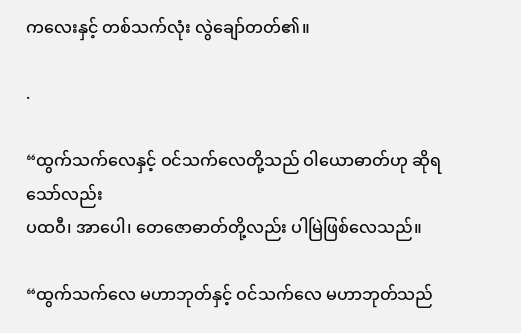ကလေးနှင့် တစ်သက်လုံး လွဲချော်တတ်၏။

.

“ထွက်သက်လေနှင့် ဝင်သက်လေတို့သည် ဝါယောဓာတ်ဟု ဆိုရသော်လည်း
ပထဝီ၊ အာပေါ၊ တေဇောဓာတ်တို့လည်း ပါမြဲဖြစ်လေသည်။

“ထွက်သက်လေ မဟာဘုတ်နှင့် ဝင်သက်လေ မဟာဘုတ်သည်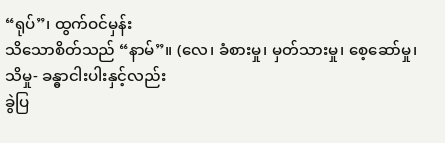“ရုပ်”၊ ထွက်ဝင်မှန်း
သိသောစိတ်သည် “နာမ်”။ (လေ၊ ခံစားမှု၊ မှတ်သားမှု၊ စေ့ဆော်မှု၊ သိမှု- ခန္ဓာငါးပါးနှင့်လည်း
ခွဲပြ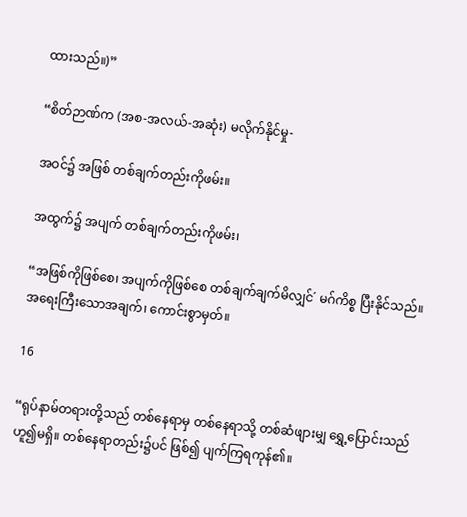ထားသည်။)”

“စိတ်ဉာဏ်က (အစ-အလယ်-အဆုံး) မလိုက်နိုင်မှု-

အဝင်၌ အဖြစ် တစ်ချက်တည်းကိုဖမ်း။

အထွက်၌ အပျက် တစ်ချက်တည်းကိုဖမ်း၊

“အဖြစ်ကိုဖြစ်စေ၊ အပျက်ကိုဖြစ်စေ တစ်ချက်ချက်မိလျှင်´ မဂ်ကိစ္စ ပြီးနိုင်သည်။
အရေးကြီးသောအချက်၊ ကောင်းစွာမှတ်။

16

“ရုပ်နာမ်တရားတို့သည် တစ်နေရာမှ တစ်နေရာသို့ တစ်ဆံဖျားမျှ ရွှေ့ပြောင်းသည်
ဟူ၍မရှိ။ တစ်နေရာတည်း၌ပင် ဖြစ်၍ ပျက်ကြရကုန်၏။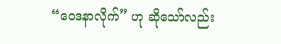“ဝေဒနာလိုက်” ဟု ဆိုသော်လည်း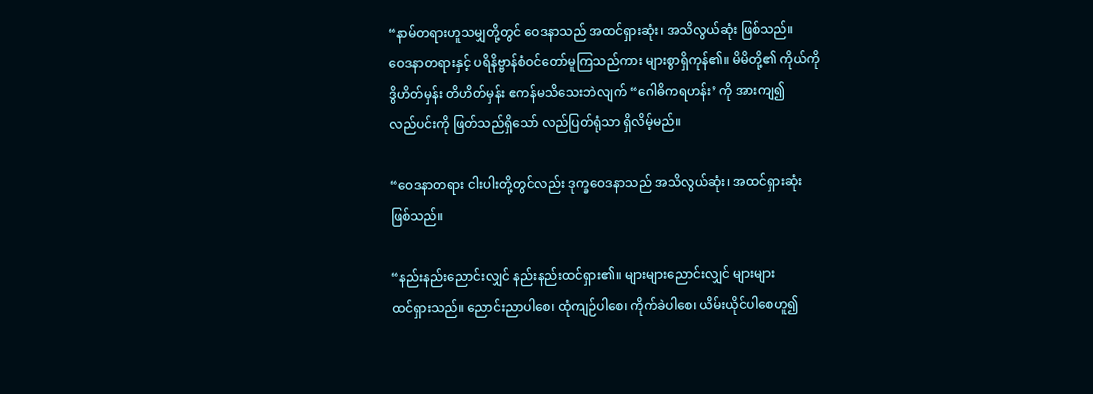“နာမ်တရားဟူသမျှတို့တွင် ဝေဒနာသည် အထင်ရှားဆုံး၊ အသိလွယ်ဆုံး ဖြစ်သည်။
ဝေဒနာတရားနှင့် ပရိနိဗ္ဗာန်စံဝင်တော်မူကြသည်ကား များစွာရှိကုန်၏။ မိမိတို့၏ ကိုယ်ကို
ဒွိဟိတ်မှန်း တိဟိတ်မှန်း ဧကန်မသိသေးဘဲလျက် “ဂေါဓိကရဟန်း’ ကို အားကျ၍
လည်ပင်းကို ဖြတ်သည်ရှိသော် လည်ပြတ်ရုံသာ ရှိလိမ့်မည်။

“ဝေဒနာတရား ငါးပါးတို့တွင်လည်း ဒုက္ခဝေဒနာသည် အသိလွယ်ဆုံး၊ အထင်ရှားဆုံး
ဖြစ်သည်။

“နည်းနည်းညောင်းလျှင် နည်းနည်းထင်ရှား၏။ များများညောင်းလျှင် များများ
ထင်ရှားသည်။ ညောင်းညာပါစေ၊ ထုံကျဉ်ပါစေ၊ ကိုက်ခဲပါစေ၊ ယိမ်းယိုင်ပါစေဟူ၍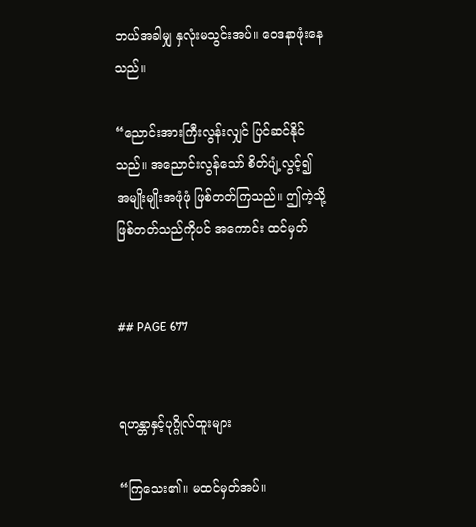ဘယ်အခါမျှ နှလုံးမသွင်းအပ်။ ဝေဒနာဖုံးနေသည်။

“ညောင်းအားကြီးလွန်းလျှင် ပြင်ဆင်နိုင်သည်။ အညောင်းလွန်သော် စိတ်ပျံ့လွင့်၍
အမျိုးမျိုးအဖုံဖုံ ဖြစ်တတ်ကြသည်။ ဤကဲ့သို့ ဖြစ်တတ်သည်ကိုပင် အကောင်း ထင်မှတ်


## PAGE 677


ရဟန္တာနှင့်ပုဂ္ဂိုလ်ထူးများ

“ကြသေး၏။ မထင်မှတ်အပ်။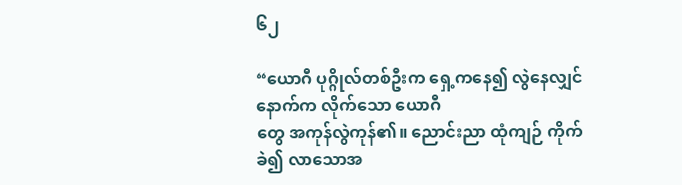၆၂

“ယောဂီ ပုဂ္ဂိုလ်တစ်ဦးက ရှေ့ကနေ၍ လွဲနေလျှင် နောက်က လိုက်သော ယောဂီ
တွေ အကုန်လွဲကုန်၏။ ညောင်းညာ ထုံကျဉ် ကိုက်ခဲ၍ လာသောအ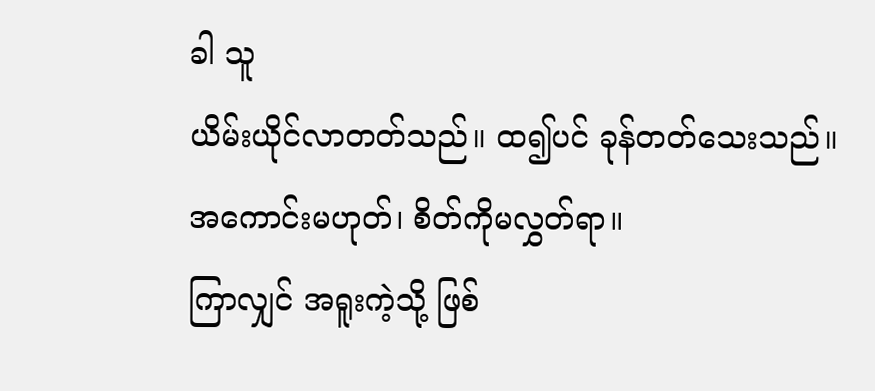ခါ သူ
ယိမ်းယိုင်လာတတ်သည်။ ထ၍ပင် ခုန်တတ်သေးသည်။ အကောင်းမဟုတ်၊ စိတ်ကိုမလွှတ်ရာ။
ကြာလျှင် အရူးကဲ့သို့ ဖြစ်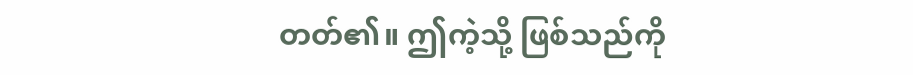တတ်၏။ ဤကဲ့သို့ ဖြစ်သည်ကို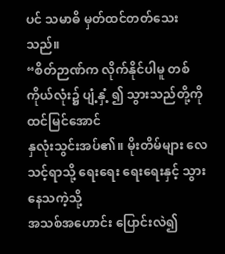ပင် သမာဓိ မှတ်ထင်တတ်သေးသည်။
“စိတ်ဉာဏ်က လိုက်နိုင်ပါမူ တစ်ကိုယ်လုံး၌ ပျံ့နှံ့ ၍ သွားသည်တို့ကို ထင်မြင်အောင်
နှလုံးသွင်းအပ်၏။ မိုးတိမ်များ လေသင့်ရာသို့ ရေးရေး ရေးရေးနှင့် သွားနေသကဲ့သို့
အသစ်အဟောင်း ပြောင်းလဲ၍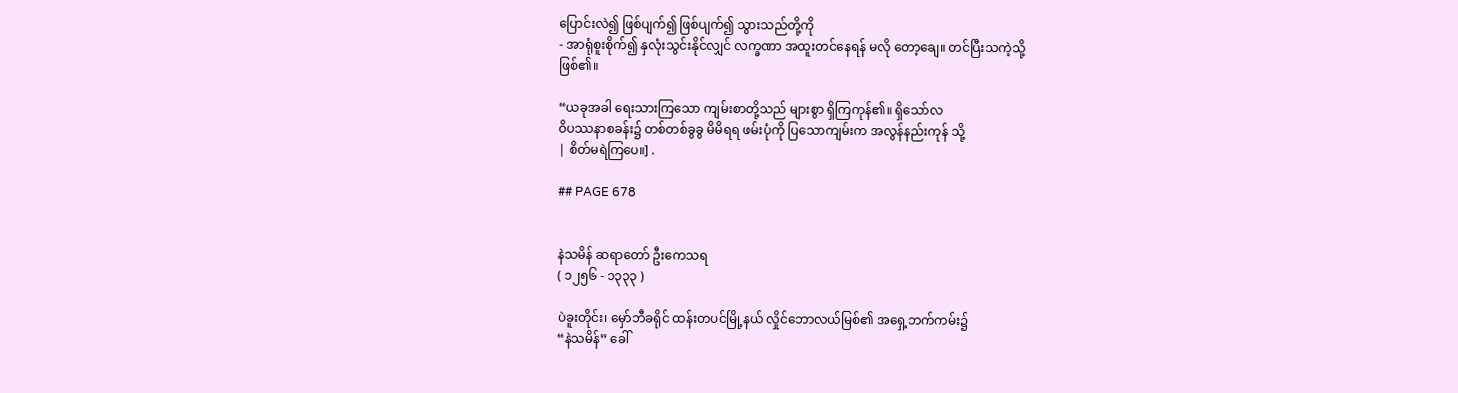ပြောင်းလဲ၍ ဖြစ်ပျက်၍ ဖြစ်ပျက်၍ သွားသည်တို့ကို
- အာရုံစူးစိုက်၍ နှလုံးသွင်းနိုင်လျှင် လက္ခဏာ အထူးတင်နေရန် မလို တော့ချေ။ တင်ပြီးသကဲ့သို့
ဖြစ်၏။

“ယခုအခါ ရေးသားကြသော ကျမ်းစာတို့သည် များစွာ ရှိကြကုန်၏။ ရှိသော်လ
ဝိပဿနာစခန်း၌ တစ်တစ်ခွခွ မိမိရရ ဖမ်းပုံကို ပြသောကျမ်းက အလွန်နည်းကုန် သို့
| စိတ်မရဲကြပေ။] .

## PAGE 678


နဲသမိန် ဆရာတော် ဦးကေသရ
( ၁၂၅၆ - ၁၃၃၃ )

ပဲခူးတိုင်း၊ မှော်ဘီခရိုင် ထန်းတပင်မြို့နယ် လှိုင်ဘောလယ်မြစ်၏ အရှေ့ဘက်ကမ်း၌
“နဲသမိန်” ခေါ်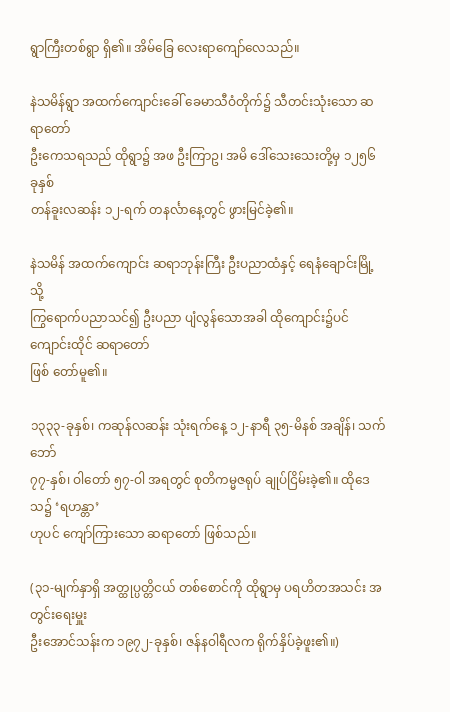ရွာကြီးတစ်ရွာ ရှိ၏။ အိမ်ခြေ လေးရာကျော်လေသည်။

နဲသမိန်ရွာ အထက်ကျောင်းခေါ် ခေမာသီဝံတိုက်၌ သီတင်းသုံးသော ဆရာတော်
ဦးကေသရသည် ထိုရွာ၌ အဖ ဦးကြာဥ၊ အမိ ဒေါ်သေးသေးတို့မှ ၁၂၅၆ ခုနှစ်
တန်ခူးလဆန်း ၁၂-ရက် တနင်္လာနေ့တွင် ဖွားမြင်ခဲ့၏။

နဲသမိန် အထက်ကျောင်း ဆရာဘုန်းကြီး ဦးပညာထံနှင့် ရေနံချောင်းမြို့သို့
ကြွရောက်ပညာသင်၍ ဦးပညာ ပျံလွန်သောအခါ ထိုကျောင်း၌ပင် ကျောင်းထိုင် ဆရာတော်
ဖြစ် တော်မူ၏။

၁၃၃၃-ခုနှစ်၊ ကဆုန်လဆန်း သုံးရက်နေ့ ၁၂-နာရီ ၃၅-မိနစ် အချိန်၊ သက်ဘော်
၇၇-နှစ်၊ ဝါတော် ၅၇-ဝါ အရတွင် စုတိကမ္မဇရုပ် ချုပ်ငြိမ်းခဲ့၏။ ထိုဒေသ၌ ‘ရဟန္တာ’
ဟုပင် ကျော်ကြားသော ဆရာတော် ဖြစ်သည်။

(၃၁-မျက်နှာရှိ အတ္ထုပ္ပတ္တိငယ် တစ်စောင်ကို ထိုရွာမှ ပရဟိတအသင်း အတွင်းရေးမှူး
ဦးအောင်သန်းက ၁၉၇၂-ခုနှစ်၊ ဇန်နဝါရီလက ရိုက်နှိပ်ခဲ့ဖူး၏။)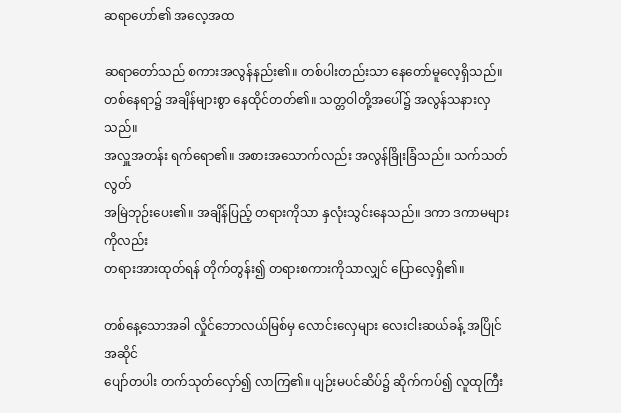ဆရာဟော်၏ အလေ့အထ

ဆရာတော်သည် စကားအလွန်နည်း၏။ တစ်ပါးတည်းသာ နေတော်မူလေ့ရှိသည်။
တစ်နေရာ၌ အချိန်များစွာ နေထိုင်တတ်၏။ သတ္တဝါတို့အပေါ်၌ အလွန်သနားလှသည်။
အလှူအတန်း ရက်ရော၏။ အစားအသောက်လည်း အလွန်ခြိုးခြံသည်။ သက်သတ်လွတ်
အမြဲဘုဉ်းပေး၏။ အချိန်ပြည့် တရားကိုသာ နှလုံးသွင်းနေသည်။ ဒကာ ဒကာမများကိုလည်း
တရားအားထုတ်ရန် တိုက်တွန်း၍ တရားစကားကိုသာလျှင် ပြောလေ့ရှိ၏။

တစ်နေ့သောအခါ လှိုင်ဘောလယ်မြစ်မှ လောင်းလှေများ လေးငါးဆယ်ခန့် အပြိုင်အဆိုင်
ပျော်တပါး တက်သုတ်လှော်၍ လာကြ၏။ ပျဉ်းမပင်ဆိပ်၌ ဆိုက်ကပ်၍ လူထုကြီး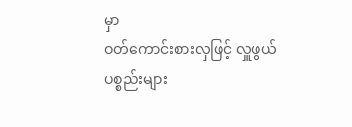မှာ
ဝတ်ကောင်းစားလှဖြင့် လှူဖွယ်ပစ္စည်းများ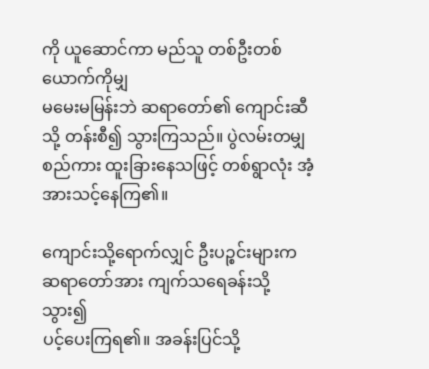ကို ယူဆောင်ကာ မည်သူ တစ်ဦးတစ်ယောက်ကိုမျှ
မမေးမမြန်းဘဲ ဆရာတော်၏ ကျောင်းဆီသို့ တန်းစီ၍ သွားကြသည်။ ပွဲလမ်းတမျှ
စည်ကား ထူးခြားနေသဖြင့် တစ်ရွာလုံး အံ့အားသင့်နေကြ၏။

ကျောင်းသို့ရောက်လျှင် ဦးပဉ္စင်းများက ဆရာတော်အား ကျက်သရေခန်းသို့ သွား၍
ပင့်ပေးကြရ၏။ အခန်းပြင်သို့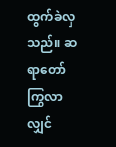ထွက်ခဲလှသည်။ ဆရာတော် ကြွလာလျှင်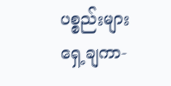ပစ္စည်းများ
ရှေ့ချကာ-